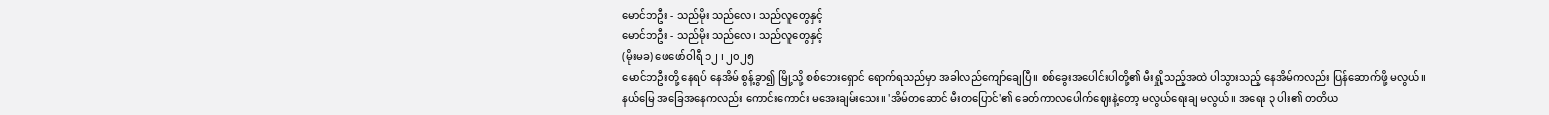မောင်ဘဦး - သည်မိုး သည်လေ၊ သည်လူတွေနှင့်
မောင်ဘဦး - သည်မိုး သည်လေ၊ သည်လူတွေနှင့်
(မိုးမခ) ဖေဖော်ဝါရီ ၁၂ ၊ ၂၀၂၅
မောင်ဘဦးတို့ နေရပ် နေအိမ် စွန့်ခွာ၍ မြို့သို့ စစ်ဘေးရှောင် ရောက်ရသည်မှာ အခါလည်ကျော်ချေပြီ။ စစ်ခွေးအပေါင်းပါတို့၏ မီးရှို့သည့်အထဲ ပါသွားသည့် နေအိမ်ကလည်း ပြန်ဆောက်ဖို့ မလွယ်။ နယ်မြေ အခြေအနေကလည်း ကောင်းကောင်း မအေးချမ်းသေး။ 'အိမ်တဆောင် မီးတပြောင်'၏ ခေတ်ကာလပေါက်ဈေးနဲ့တော့ မလွယ်ရေးချ မလွယ်။ အရေး ၃ ပါး၏ တတိယ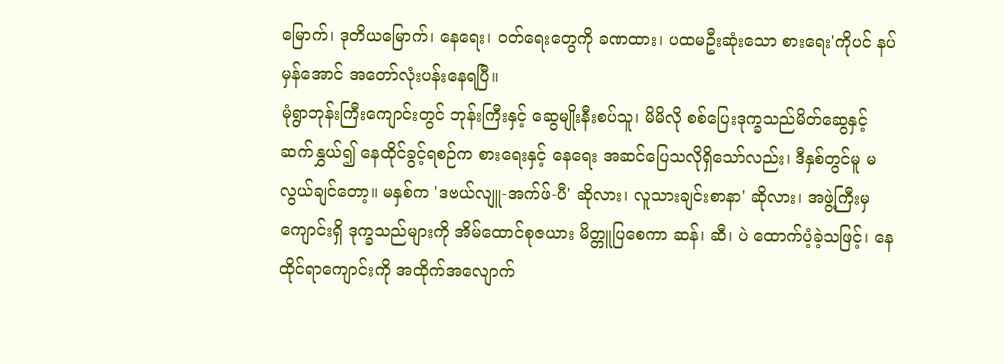မြောက်၊ ဒုတိယမြောက်၊ နေရေး၊ ဝတ်ရေးတွေကို ခဏထား၊ ပထမဦးဆုံးသော စားရေး'ကိုပင် နပ်မှန်အောင် အတော်လုံးပန်းနေရပြီ။
မုံရွာဘုန်းကြီးကျောင်းတွင် ဘုန်းကြီးနှင့် ဆွေမျိုးနီးစပ်သူ၊ မိမိလို စစ်ပြေးဒုက္ခသည်မိတ်ဆွေနှင့် ဆက်နွှယ်၍ နေထိုင်ခွင့်ရစဉ်က စားရေးနှင့် နေရေး အဆင်ပြေသလိုရှိသော်လည်း၊ ဒီနှစ်တွင်မူ မလွယ်ချင်တော့။ မနှစ်က 'ဒဗယ်လျူ-အက်ဖ်-ပီ' ဆိုလား၊ လူသားချင်းစာနာ' ဆိုလား၊ အဖွဲ့ကြီးမှ ကျောင်းရှိ ဒုက္ခသည်များကို အိမ်ထောင်စုဇယား မိတ္တူပြစေကာ ဆန်၊ ဆီ၊ ပဲ ထောက်ပံ့ခဲ့သဖြင့်၊ နေထိုင်ရာကျောင်းကို အထိုက်အလျောက်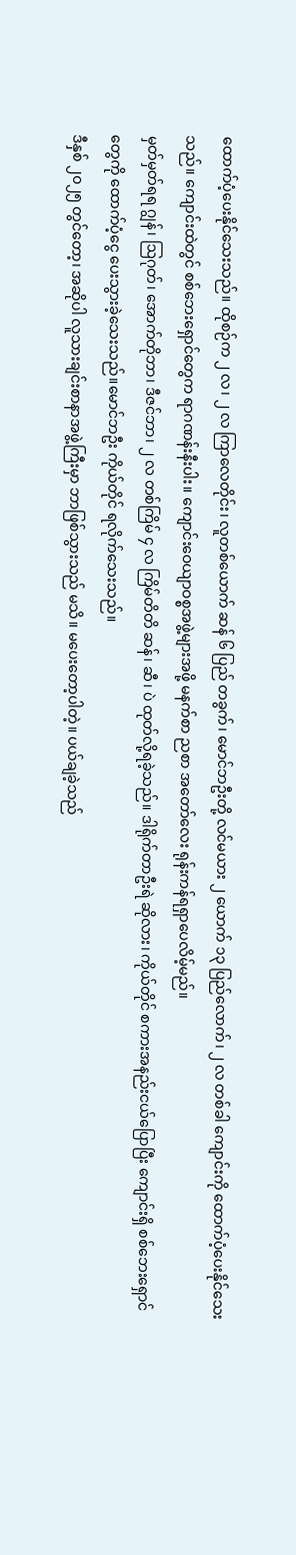ထောက်ပံ့ပေးနိုင်သေးသည်။ ထိုစဉ်က ၂ လ၊ ၂ လ ကြာလေတိုင်း၊ လူတစ်ယောက် ဆန် ၆ ပြည် တခွက်၊ မောင်ဘဦးတို့ လင်မယား ၂ ယောက် ၁၃ ပြည်လောက်၊ ၂ လ တစ်ခါ ကျောင်းကို ထောက်ပံ့ပေးနိုင်သေးသည်။ ကျောင်းထဲတွင် စစ်ဘေးရှောင်တွေက ရာဂဏန်းနီးပါး။ ကျောင်းဝေယျာဝစ္စအဖွဲ့များအဖို့ မနက်စာ ညစာ အတော်လေး ရုန်းကန်ရရှာပေလိမ့်မည်။
မှတ်မှတ်ရရ ဂျွန်၊ ဩဂုတ်၊ အောက်တိုဘာ၊ ဒီဇင်ဘာ၊ ၂ လ တစ်ကြိမ် ၄ လ ကြိမ်တိတိ ဆန်၊ ဆီ၊ ပဲ ထုတ်လို့ရခဲ့သည်။ ဒါရိုက်တာဦးရဲ ဆိုလား၊ ကိုယ်တိုင် စကားအနည်းငယ်ပြောပြီး ကျောင်းရှိ စစ်ဘေးရှောင်တွေကို ထောက်ပံ့ငွေ ပေးသွားခဲ့သေးသည်။မောင်ဘဦး ကိုယ်တိုင် ရလိုက်သေးသည်။
ဒီနှစ် ၂၀၂၅ တွင်တော့၊ အဆိုပါ လူသားချင်းစာနာအဖွဲ့ကြီးမှာ ဘာဖြစ်သွားသည် မသိ။ မပေးတော့ပါတဲ့။ ပယ်ချခဲ့သည်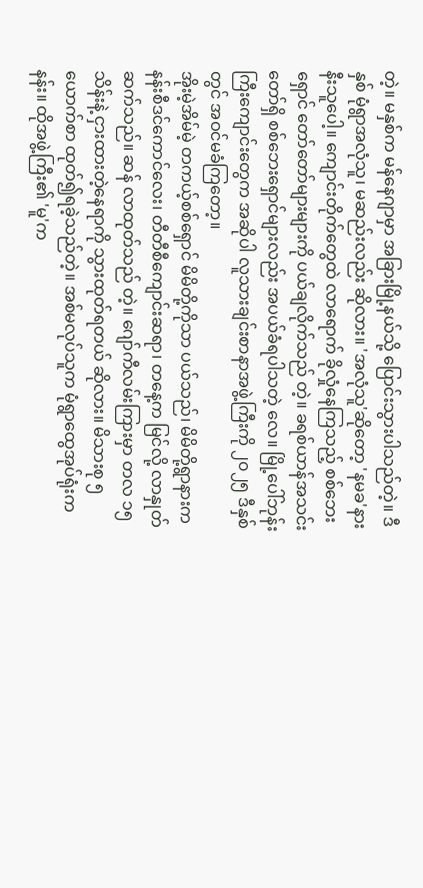တဲ့။ မနှစ်က မန်နေဂျာမှာ အခြားမြို့နယ်သို့ ပြောင်းသွားပါသည်တဲ့။ ဒီနှစ် မုံရွာအလုံသူ၊ မဆည်းလည်း ဆိုလား။ 'အလုံသူ'ဆိုတော့ 'နမခ'နား နီးသူပေါ့။ ကျောင်းတိုက်တွေထဲ လာရောက် ခိုလှုံနေကြသည့် စစ်ဘေးရှောင် တော်တော်များများကို ပယ်ချလိုက်သည် တဲ့။ ခရစ်ယာန်အသင်းတော်ရှိ စစ်ဘေးရှောင်များလည်း အပယ်ခံရပါသတဲ့ လေ။ မြို့ပေါ်ဘုန်းကြီးကျောင်းတွေက အဆိုပါ လူသားချင်းစာနာအဖွဲ့ကြီးကို ၂၀၂၅ ဒီနှစ်တွင် အဝင်မခံကြတော့။
အိုးမဲ့အိမ်မဲ့ တကယ့်စစ်ရှောင် မိမိတို့ကိုသာ ပယ်သည်၊ မိမိတို့ရွာနားက နန်းစီဒင်ကောင်လေး၊ တီတီစီကျောင်းဆရာ၊ တနေ့က မြင်လို့ လာနှုတ်ဆက်သည်။ ဆန် လာထုတ်သည် တဲ့။ ဂျော်ကီလမ်းကြားမှာ တလ ၁၅ သိန်းနဲ့ ငှားထားတဲ့နေရာကို သွားထုတ်ရတယ် ဆိုလား။ မိသားစု ၅ ယောက်စာ ထုတ်၍ရခဲ့သည်တဲ့။ အစ်မလုပ်သူက မုံရွာထွေအုပ်ရုံးက နန်း။ ထိုအဖွဲ့ကြီး၏ 'မူ'က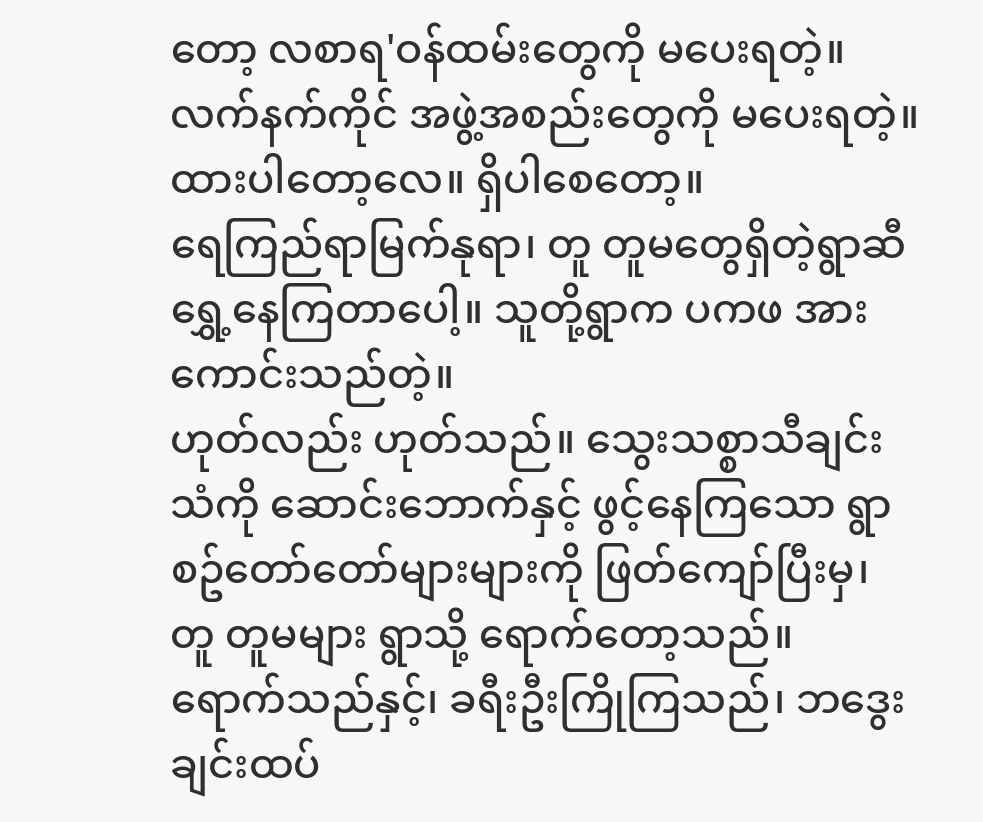တော့ လစာရ'ဝန်ထမ်းတွေကို မပေးရတဲ့။ လက်နက်ကိုင် အဖွဲ့အစည်းတွေကို မပေးရတဲ့။ ထားပါတော့လေ။ ရှိပါစေတော့။
ရေကြည်ရာမြက်နုရာ၊ တူ တူမတွေရှိတဲ့ရွာဆီ ရွှေ့နေကြတာပေါ့။ သူတို့ရွာက ပကဖ အားကောင်းသည်တဲ့။
ဟုတ်လည်း ဟုတ်သည်။ သွေးသစ္စာသီချင်းသံကို ဆောင်းဘောက်နှင့် ဖွင့်နေကြသော ရွာစဥ်တော်တော်များများကို ဖြတ်ကျော်ပြီးမှ၊ တူ တူမများ ရွာသို့ ရောက်တော့သည်။
ရောက်သည်နှင့်၊ ခရီးဦးကြိုကြသည်၊ ဘဒွေးချင်းထပ်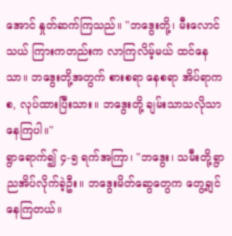အောင် နှုတ်ဆက်ကြသည်။ "ဘဒွေးတို့၊ မီးလောင်သယ် ကြားကတည်းက လာကြလိမ့်မယ် ထင်နေသာ။ ဘဒွေးတို့အတွက် စားစရာ နေစရာ အိပ်ရာကစ, လုပ်ထားပြီးသား။ ဘဒွေးတို့ ချမ်းသာသလိုသာ နေကြပါ။"
ရွာရောက်၍ ၄-၅ ရက်အကြာ၊ "ဘဒွေး၊ သမီးတို့ရွာ ညအိပ်လိုက်ခဲ့ဦး။ ဘဒွေးမိတ်ဆွေတွေက တွေ့ချင်နေကြတယ်။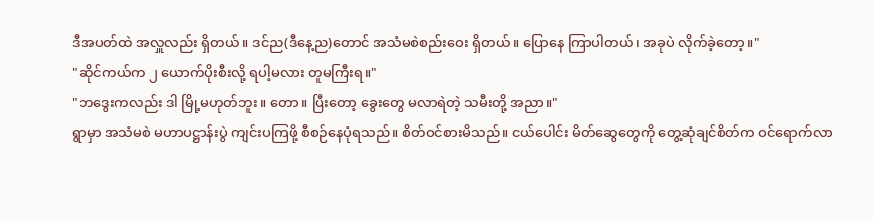ဒီအပတ်ထဲ အလှူလည်း ရှိတယ်။ ဒင်ည(ဒီနေ့ည)တောင် အသံမစဲစည်းဝေး ရှိတယ်။ ပြောနေ ကြာပါတယ်၊ အခုပဲ လိုက်ခဲ့တော့။"
"ဆိုင်ကယ်က ၂ ယောက်ပိုးစီးလို့ ရပါ့မလား တူမကြီးရ။"
"ဘဒွေးကလည်း ဒါ မြို့မဟုတ်ဘူး။ တော။ ပြီးတော့ ခွေးတွေ မလာရဲတဲ့ သမီးတို့ အညာ။"
ရွာမှာ အသံမစဲ မဟာပဋ္ဌာန်းပွဲ ကျင်းပကြဖို့ စီစဉ်နေပုံရသည်။ စိတ်ဝင်စားမိသည်။ ငယ်ပေါင်း မိတ်ဆွေတွေကို တွေ့ဆုံချင်စိတ်က ဝင်ရောက်လာ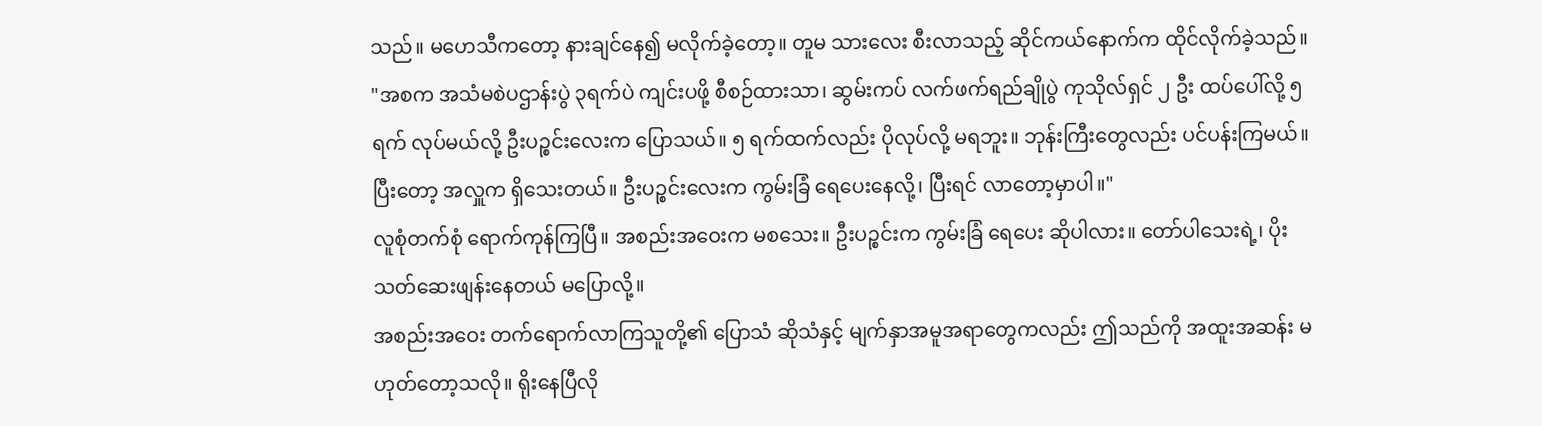သည်။ မဟေသီကတော့ နားချင်နေ၍ မလိုက်ခဲ့တော့။ တူမ သားလေး စီးလာသည့် ဆိုင်ကယ်နောက်က ထိုင်လိုက်ခဲ့သည်။
"အစက အသံမစဲပဌာန်းပွဲ ၃ရက်ပဲ ကျင်းပဖို့ စီစဉ်ထားသာ၊ ဆွမ်းကပ် လက်ဖက်ရည်ချိုပွဲ ကုသိုလ်ရှင် ၂ ဦး ထပ်ပေါ်လို့ ၅ ရက် လုပ်မယ်လို့ ဦးပဉ္စင်းလေးက ပြောသယ်။ ၅ ရက်ထက်လည်း ပိုလုပ်လို့ မရဘူး။ ဘုန်းကြီးတွေလည်း ပင်ပန်းကြမယ်။ ပြီးတော့ အလှူက ရှိသေးတယ်။ ဦးပဉ္စင်းလေးက ကွမ်းခြံ ရေပေးနေလို့၊ ပြီးရင် လာတော့မှာပါ။"
လူစုံတက်စုံ ရောက်ကုန်ကြပြီ။ အစည်းအဝေးက မစသေး။ ဦးပဉ္စင်းက ကွမ်းခြံ ရေပေး ဆိုပါလား။ တော်ပါသေးရဲ့၊ ပိုးသတ်ဆေးဖျန်းနေတယ် မပြောလို့။
အစည်းအဝေး တက်ရောက်လာကြသူတို့၏ ပြောသံ ဆိုသံနှင့် မျက်နှာအမူအရာတွေကလည်း ဤသည်ကို အထူးအဆန်း မဟုတ်တော့သလို။ ရိုးနေပြီလို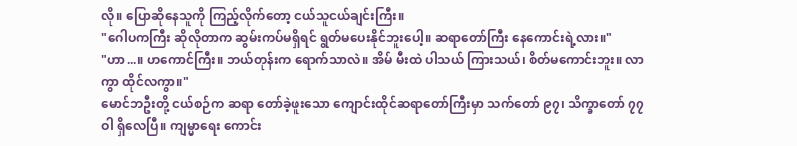လို။ ပြောဆိုနေသူကို ကြည့်လိုက်တော့ ငယ်သူငယ်ချင်းကြီး။
"ဂေါပကကြီး ဆိုလိုတာက ဆွမ်းကပ်မရှိရင် ရွတ်မပေးနိုင်ဘူးပေါ့။ ဆရာတော်ကြီး နေကောင်းရဲ့လား။"
"ဟာ...။ ဟကောင်ကြီး။ ဘယ်တုန်းက ရောက်သာလဲ။ အိမ် မီးထဲ ပါသယ် ကြားသယ်၊ စိတ်မကောင်းဘူး။ လာကွာ ထိုင်လကွာ။"
မောင်ဘဦးတို့ ငယ်စဉ်က ဆရာ တော်ခဲ့ဖူးသော ကျောင်းထိုင်ဆရာတော်ကြီးမှာ သက်တော် ၉၇၊ သိက္ခာတော် ၇၇ ဝါ ရှိလေပြီ။ ကျမ္မာရေး ကောင်း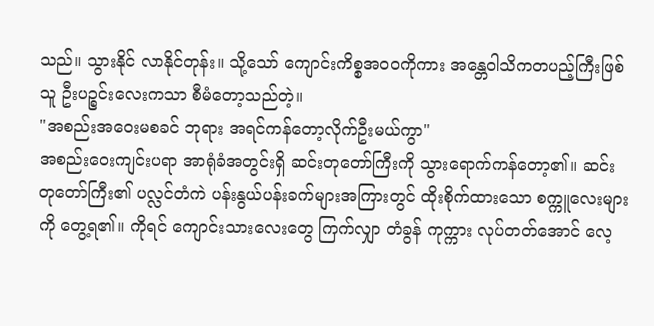သည်။ သွားနိုင် လာနိုင်တုန်း။ သို့သော် ကျောင်းကိစ္စအဝဝကိုကား အန္တေဝါသိကတပည့်ကြီးဖြစ်သူ ဦးပဉ္စင်းလေးကသာ စီမံတော့သည်တဲ့။
"အစည်းအဝေးမစခင် ဘုရား အရင်ကန်တော့လိုက်ဦးမယ်ကွာ"
အစည်းဝေးကျင်းပရာ အာရုံခံအတွင်းရှိ ဆင်းတုတော်ကြီးကို သွားရောက်ကန်တော့၏။ ဆင်းတုတော်ကြီး၏ ပလ္လင်တံကဲ ပန်းနွယ်ပန်းခက်များအကြားတွင် ထိုးစိုက်ထားသော စက္ကူလေးများကို တွေ့ရ၏။ ကိုရင် ကျောင်းသားလေးတွေ ကြက်လျှာ တံခွန် ကုက္ကား လုပ်တတ်အောင် လေ့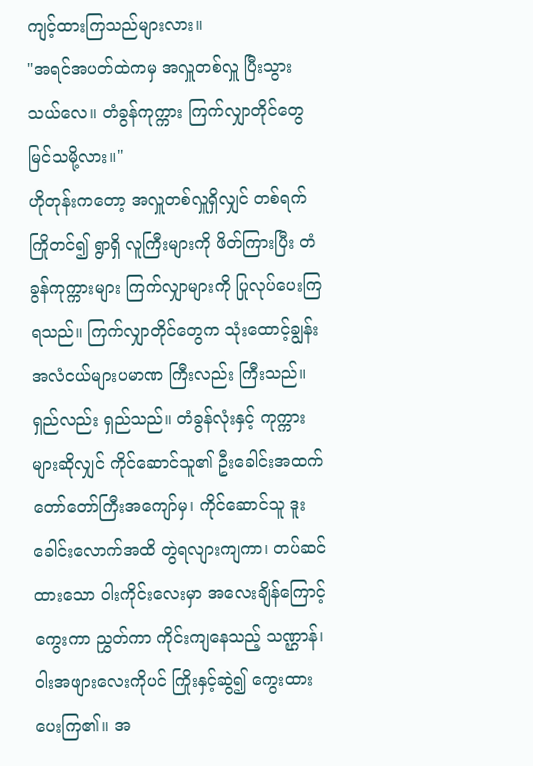ကျင့်ထားကြသည်များလား။
"အရင်အပတ်ထဲကမှ အလှူတစ်လှူ ပြီးသွားသယ်လေ။ တံခွန်ကုက္ကား ကြက်လျှာတိုင်တွေ မြင်သမို့လား။"
ဟိုတုန်းကတော့ အလှူတစ်လှူရှိလျှင် တစ်ရက် ကြိုတင်၍ ရွာရှိ လူကြီးများကို ဖိတ်ကြားပြီး တံခွန်ကုက္ကားများ ကြက်လျှာများကို ပြုလုပ်ပေးကြရသည်။ ကြက်လျှာတိုင်တွေက သုံးထောင့်ချွန်း အလံငယ်များပမာဏ ကြီးလည်း ကြီးသည်။ ရှည်လည်း ရှည်သည်။ တံခွန်လုံးနှင့် ကုက္ကားများဆိုလျှင် ကိုင်ဆောင်သူ၏ ဦးခေါင်းအထက် တော်တော်ကြီးအကျော်မှ၊ ကိုင်ဆောင်သူ ဒူးခေါင်းလောက်အထိ တွဲရလျားကျကာ၊ တပ်ဆင်ထားသော ဝါးကိုင်းလေးမှာ အလေးချိန်ကြောင့် ကွေးကာ ညွှတ်ကာ ကိုင်းကျနေသည့် သဏ္ဌာန်၊ ဝါးအဖျားလေးကိုပင် ကြိုးနှင့်ဆွဲ၍ ကွေးထားပေးကြ၏။ အ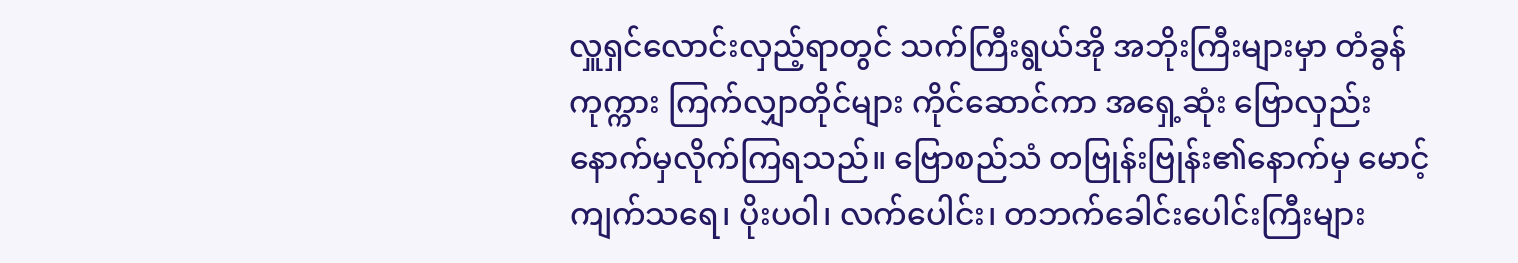လှူရှင်လောင်းလှည့်ရာတွင် သက်ကြီးရွယ်အို အဘိုးကြီးများမှာ တံခွန်ကုက္ကား ကြက်လျှာတိုင်များ ကိုင်ဆောင်ကာ အရှေ့ဆုံး ဗြောလှည်းနောက်မှလိုက်ကြရသည်။ ဗြောစည်သံ တဗြုန်းဗြုန်း၏နောက်မှ မောင့်ကျက်သရေ၊ ပိုးပဝါ၊ လက်ပေါင်း၊ တဘက်ခေါင်းပေါင်းကြီးများ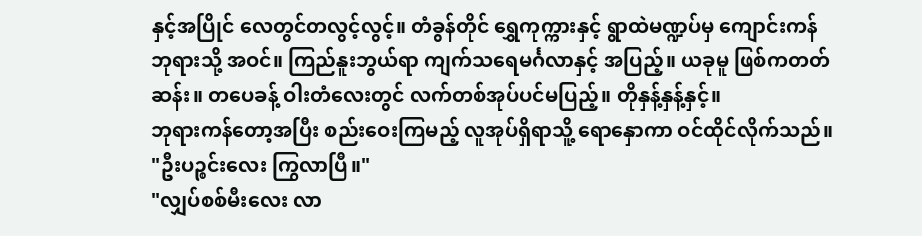နှင့်အပြိုင် လေတွင်တလွင့်လွင့်။ တံခွန်တိုင် ရွှေကုက္ကားနှင့် ရွာထဲမဏ္ဍပ်မှ ကျောင်းကန်ဘုရားသို့ အဝင်။ ကြည်နူးဘွယ်ရာ ကျက်သရေမင်္ဂလာနှင့် အပြည့်။ ယခုမူ ဖြစ်ကတတ်ဆန်း။ တပေခန့် ဝါးတံလေးတွင် လက်တစ်အုပ်ပင်မပြည့်။ တိုနှန့်နှန့်နှင့်။
ဘုရားကန်တော့အပြီး စည်းဝေးကြမည့် လူအုပ်ရှိရာသိူ့ ရောနှောကာ ဝင်ထိုင်လိုက်သည်။
"ဦးပဉ္စင်းလေး ကြွလာပြီ။"
"လျှပ်စစ်မီးလေး လာ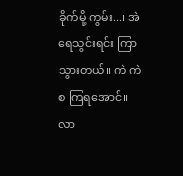ခိုက်မို့ ကွမ်း...၊ အဲ ရေသွင်းရင်း ကြာသွားတယ်။ ကဲ ကဲ စ ကြရအောင်။ လာ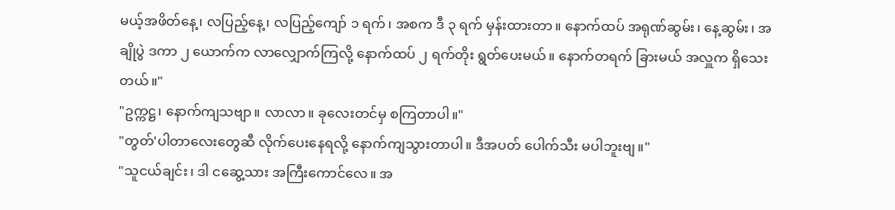မယ့်အဖိတ်နေ့၊ လပြည့်နေ့၊ လပြည့်ကျော် ၁ ရက်၊ အစက ဒီ ၃ ရက် မှန်းထားတာ။ နောက်ထပ် အရုဏ်ဆွမ်း၊ နေ့ဆွမ်း၊ အချိုပွဲ ဒကာ ၂ ယောက်က လာလျှောက်ကြလို့ နောက်ထပ် ၂ ရက်တိုး ရွတ်ပေးမယ်။ နောက်တရက် ခြားမယ် အလှူက ရှိသေးတယ်။"
"ဥက္ကဋ္ဌ၊ နောက်ကျသဗျာ။ လာလာ။ ခုလေးတင်မှ စကြတာပါ။"
"တွတ်'ပါတာလေးတွေဆီ လိုက်ပေးနေရလို့ နောက်ကျသွားတာပါ။ ဒီအပတ် ပေါက်သီး မပါဘူးဗျ။"
"သူငယ်ချင်း၊ ဒါ ငဆွေ့သား အကြီးကောင်လေ။ အ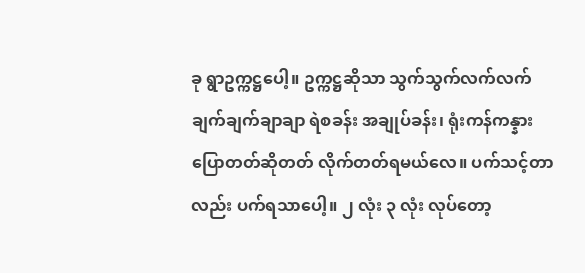ခု ရွာဥက္ကဋ္ဌပေါ့။ ဥက္ကဋ္ဌဆိုသာ သွက်သွက်လက်လက် ချက်ချက်ချာချာ ရဲစခန်း အချုပ်ခန်း၊ ရုံးကန်ကန္နား ပြောတတ်ဆိုတတ် လိုက်တတ်ရမယ်လေ။ ပက်သင့်တာလည်း ပက်ရသာပေါ့။ ၂ လုံး ၃ လုံး လုပ်တော့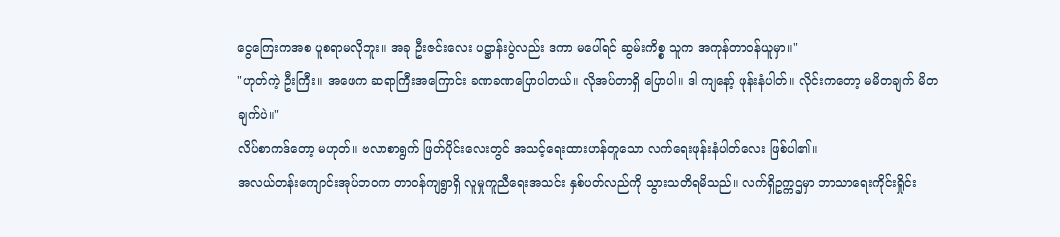ငွေကြေးကအစ ပူစရာမလိုဘူး။ အခု ဦးဇင်းလေး ပဋ္ဌာန်းပွဲလည်း ဒကာ မပေါ်ရင် ဆွမ်းကိစ္စ သူက အကုန်တာဝန်ယူမှာ။"
"ဟုတ်ကဲ့ ဦးကြီး။ အဖေက ဆရာကြီးအကြောင်း ခဏခဏပြောပါတယ်။ လိုအပ်တာရှိ ပြောပါ။ ဒါ ကျနော့် ဖုန်းနံပါတ်။ လိုင်းကတော့ မမိတချက် မိတချက်ပဲ။"
လိပ်စာကဒ်တော့ မဟုတ်။ ဗလာစာရွက် ဖြတ်ပိုင်းလေးတွင် အသင့်ရေးထားဟန်တူသော လက်ရေးဖုန်းနံပါတ်လေး ဖြစ်ပါ၏။
အလယ်တန်းကျောင်းအုပ်ဘဝက တာဝန်ကျရွာရှိ လူမှုကူညီရေးအသင်း နှစ်ပတ်လည်ကို သွားသတိရမိသည်။ လက်ရှိဥက္ကဌမှာ ဘာသာရေးကိုင်းရှိုင်း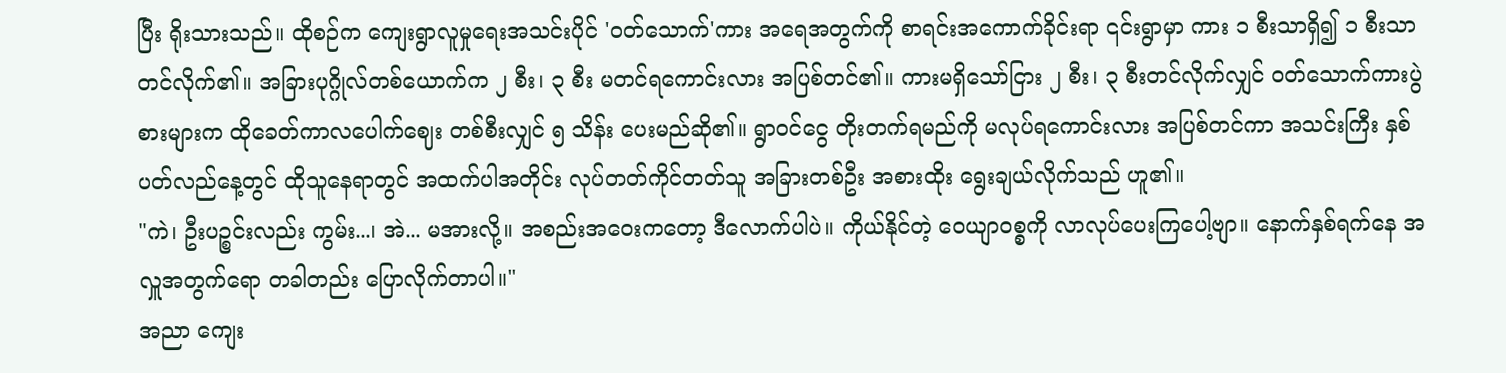ပြီး ရိုးသားသည်။ ထိုစဉ်က ကျေးရွာလူမှုရေးအသင်းပိုင် 'ဝတ်သောက်'ကား အရေအတွက်ကို စာရင်းအကောက်ခိုင်းရာ ၎င်းရွာမှာ ကား ၁ စီးသာရှိ၍ ၁ စီးသာ တင်လိုက်၏။ အခြားပုဂ္ဂိုလ်တစ်ယောက်က ၂ စီး၊ ၃ စီး မတင်ရကောင်းလား အပြစ်တင်၏။ ကားမရှိသော်ငြား ၂ စီး၊ ၃ စီးတင်လိုက်လျှင် ဝတ်သောက်ကားပွဲစားများက ထိုခေတ်ကာလပေါက်ဈေး တစ်စီးလျှင် ၅ သိန်း ပေးမည်ဆို၏။ ရွာဝင်ငွေ တိုးတက်ရမည်ကို မလုပ်ရကောင်းလား အပြစ်တင်ကာ အသင်းကြီး နှစ်ပတ်လည်နေ့တွင် ထိုသူနေရာတွင် အထက်ပါအတိုင်း လုပ်တတ်ကိုင်တတ်သူ အခြားတစ်ဦး အစားထိုး ရွေးချယ်လိုက်သည် ဟူ၏။
"ကဲ၊ ဦးပဉ္စင်းလည်း ကွမ်း...၊ အဲ... မအားလို့။ အစည်းအဝေးကတော့ ဒီလောက်ပါပဲ။ ကိုယ်နိုင်တဲ့ ဝေယျာဝစ္စကို လာလုပ်ပေးကြပေါ့ဗျာ။ နောက်နှစ်ရက်နေ အလှူအတွက်ရော တခါတည်း ပြောလိုက်တာပါ။"
အညာ ကျေး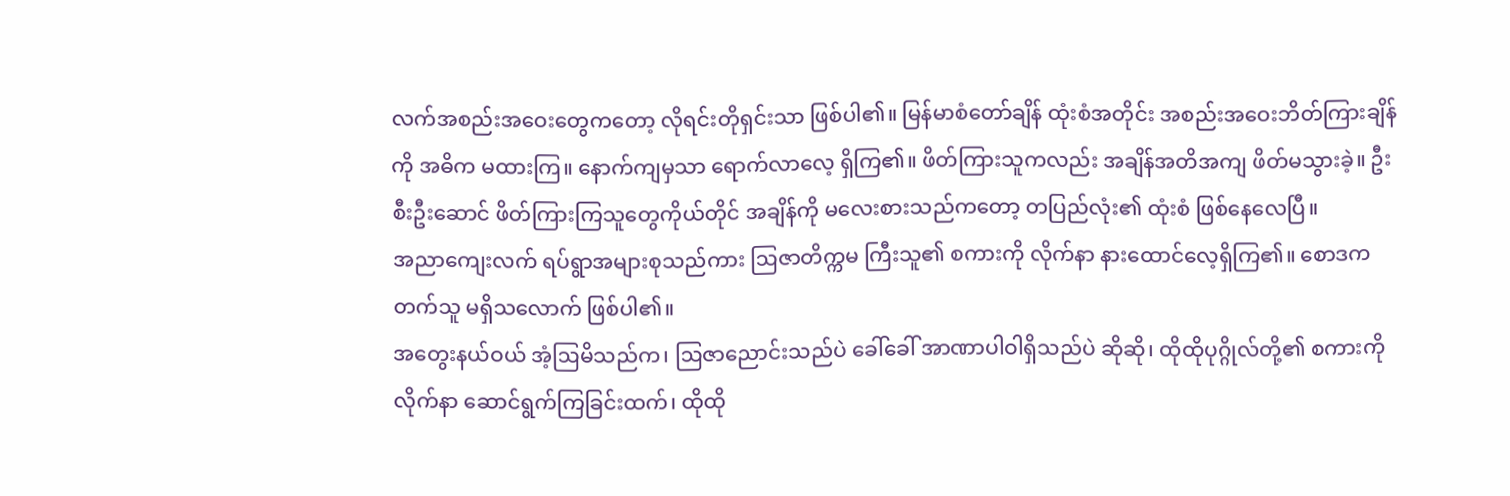လက်အစည်းအဝေးတွေကတော့ လိုရင်းတိုရှင်းသာ ဖြစ်ပါ၏။ မြန်မာစံတော်ချိန် ထုံးစံအတိုင်း အစည်းအဝေးဘိတ်ကြားချိန် ကို အဓိက မထားကြ။ နောက်ကျမှသာ ရောက်လာလေ့ ရှိကြ၏။ ဖိတ်ကြားသူကလည်း အချိန်အတိအကျ ဖိတ်မသွားခဲ့။ ဦးစီးဦးဆောင် ဖိတ်ကြားကြသူတွေကိုယ်တိုင် အချိန်ကို မလေးစားသည်ကတော့ တပြည်လုံး၏ ထုံးစံ ဖြစ်နေလေပြီ။
အညာကျေးလက် ရပ်ရွာအများစုသည်ကား ဩဇာတိက္ကမ ကြီးသူ၏ စကားကို လိုက်နာ နားထောင်လေ့ရှိကြ၏။ စောဒကတက်သူ မရှိသလောက် ဖြစ်ပါ၏။
အတွေးနယ်ဝယ် အံ့ဩမိသည်က၊ ဩဇာညောင်းသည်ပဲ ခေါ်ခေါ် အာဏာပါဝါရှိသည်ပဲ ဆိုဆို၊ ထိုထိုပုဂ္ဂိုလ်တို့၏ စကားကို လိုက်နာ ဆောင်ရွက်ကြခြင်းထက်၊ ထိုထို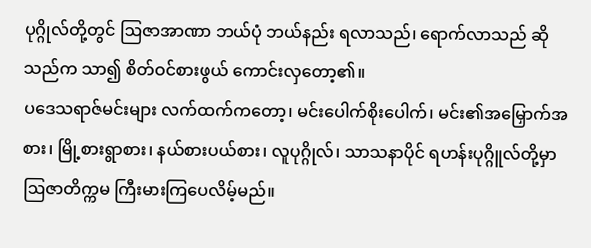ပုဂ္ဂိုလ်တို့တွင် ဩဇာအာဏာ ဘယ်ပုံ ဘယ်နည်း ရလာသည်၊ ရောက်လာသည် ဆိုသည်က သာ၍ စိတ်ဝင်စားဖွယ် ကောင်းလှတော့၏။
ပဒေသရာဇ်မင်းများ လက်ထက်ကတော့၊ မင်းပေါက်စိုးပေါက်၊ မင်း၏အမြှောက်အစား၊ မြို့စားရွာစား၊ နယ်စားပယ်စား၊ လူပုဂ္ဂိုလ်၊ သာသနာပိုင် ရဟန်းပုဂ္ဂိူလ်တို့မှာ ဩဇာတိက္ကမ ကြီးမားကြပေလိမ့်မည်။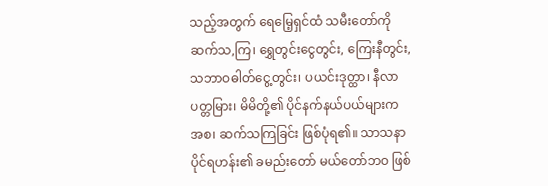သည့်အတွက် ရေမြေ့ရှင်ထံ သမီးတော်ကို ဆက်သ,ကြ၊ ရွှေတွင်းငွေတွင်း, ကြေးနီတွင်း, သဘာဝဓါတ်ငွေ့တွင်း၊ ပယင်းဒုတ္ထာ၊ နီလာပတ္တမြား၊ မိမိတို့၏ ပိုင်နက်နယ်ပယ်များက အစ၊ ဆက်သကြခြင်း ဖြစ်ပုံရ၏။ သာသနာပိုင်ရဟန်း၏ ခမည်းတော် မယ်တော်ဘဝ ဖြစ်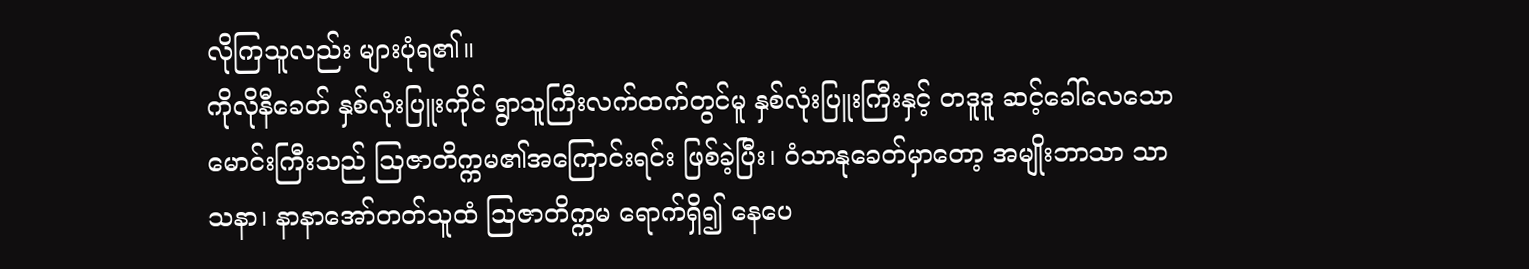လိုကြသူလည်း များပုံရ၏။
ကိုလိုနီခေတ် နှစ်လုံးပြူးကိုင် ရွာသူကြီးလက်ထက်တွင်မူ နှစ်လုံးပြူးကြီးနှင့် တဒူဒူ ဆင့်ခေါ်လေသော မောင်းကြီးသည် ဩဇာတိက္ကမ၏အကြောင်းရင်း ဖြစ်ခဲ့ပြီး၊ ဝံသာနုခေတ်မှာတော့ အမျိုးဘာသာ သာသနာ၊ နာနာအော်တတ်သူထံ ဩဇာတိက္ကမ ရောက်ရှိ၍ နေပေ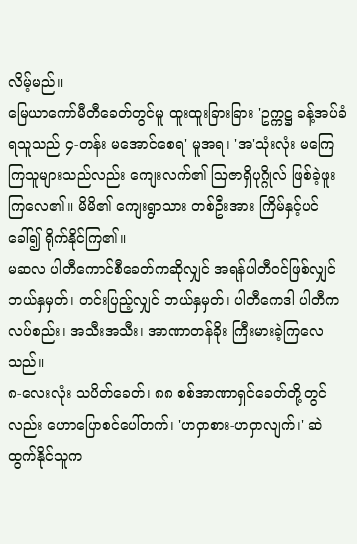လိမ့်မည်။
မြေယာကော်မီတီခေတ်တွင်မူ ထူးထူးခြားခြား 'ဥက္ကဋ္ဌ ခန့်အပ်ခံရသူသည် ၄-တန်း မအောင်စေရ' မူအရ၊ 'အ'သုံးလုံး မကြေကြသူများသည်လည်း ကျေးလက်၏ ဩဇာရှိပုဂ္ဂိုလ် ဖြစ်ခဲ့ဖူးကြလေ၏။ မိမိ၏ ကျေးရွာသား တစ်ဦးအား ကြိမ်နှင့်ပင် ခေါ်၍ ရိုက်နိုင်ကြ၏။
မဆလ ပါတီကောင်စီခေတ်ကဆိုလျှင် အရန်ပါတီဝင်ဖြစ်လျှင် ဘယ်နှမှတ်၊ တင်းပြည့်လျှင် ဘယ်နှမှတ်၊ ပါတီကေဒါ ပါတီကလပ်စည်း၊ အသီးအသီး၊ အာဏာတန်ခိုး ကြီးမားခဲ့ကြလေသည်။
၈-လေးလုံး သပိတ်ခေတ်၊ ၈၈ စစ်အာဏာရှင်ခေတ်တို့တွင်လည်း ဟောပြောစင်ပေါ်တက်၊ 'ဟဝှာစား-ဟဝှာလျက်၊' ဆဲထွက်နိုင်သူက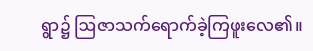ရွာ၌ ဩဇာသက်ရောက်ခဲ့ကြဖူးလေ၏။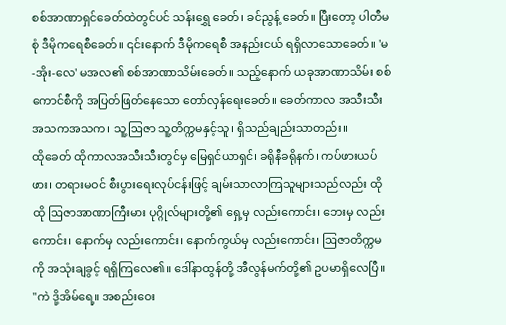စစ်အာဏာရှင်ခေတ်ထဲတွင်ပင် သန်းရွှေ ခေတ်၊ ခင်ညွန့် ခေတ်။ ပြီးတော့ ပါတီမစုံ ဒီမိုကရေစီခေတ်။ ၎င်းနောက် ဒီမိုကရေစီ အနည်းငယ် ရရှိလာသောခေတ်။ 'မ-အိုး-လေ' မအလ၏ စစ်အာဏာသိမ်းခေတ်။ သည့်နောက် ယခုအာဏာသိမ်း စစ်ကောင်စီကို အပြတ်ဖြတ်နေသော တော်လှန်ရေးခေတ်။ ခေတ်ကာလ အသီးသီးအသကအသက၊ သူ့ဩဇာ သူ့တိက္ကမနှင့်သူ၊ ရှိသည်ချည်းသာတည်း။
ထိုခေတ် ထိုကာလအသီးသီးတွင်မှ မြေရှင်ယာရှင်၊ ခရိုနီခရိုနက်၊ ကပ်ဖားယပ်ဖား၊ တရားမဝင် စီးပွားရေးလုပ်ငန်းဖြင့် ချမ်းသာလာကြသူများသည်လည်း ထိုထို ဩဇာအာဏာကြီးမား ပုဂ္ဂိုလ်များတို့၏ ရှေ့မှ လည်းကောင်း၊ ဘေးမှ လည်းကောင်း၊ နောက်မှ လည်းကောင်း၊ နောက်ကွယ်မှ လည်းကောင်း၊ ဩဇာတိက္ကမကို အသုံးချခွင့် ရရှိကြလေ၏။ ဒေါ်နာထွန်တို့ အီလွန်မက်တို့၏ ဥပမာရှိလေပြီ။
"ကဲ ဒို့အိမ်ရေ့။ အစည်းဝေး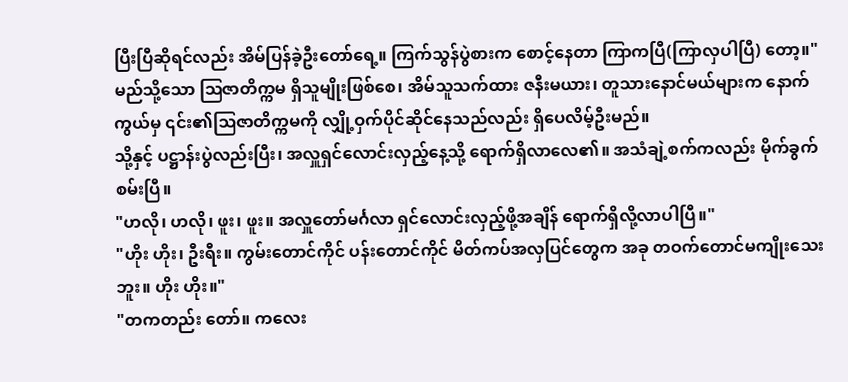ပြီးပြီဆိုရင်လည်း အိမ်ပြန်ခဲ့ဦးတော်ရေ့။ ကြက်သွန်ပွဲစားက စောင့်နေတာ ကြာကပြီ(ကြာလှပါပြီ) တော့။"
မည်သို့သော ဩဇာတိက္ကမ ရှိသူမျိုးဖြစ်စေ၊ အိမ်သူသက်ထား ဇနီးမယား၊ တူသားနောင်မယ်များက နောက်ကွယ်မှ ၎င်း၏ဩဇာတိက္ကမကို လျှို့ဝှက်ပိုင်ဆိုင်နေသည်လည်း ရှိပေလိမ့်ဦးမည်။
သို့နှင့် ပဋ္ဌာန်းပွဲလည်းပြီး၊ အလှူရှင်လောင်းလှည့်နေ့သို့ ရောက်ရှိလာလေ၏။ အသံချဲ့စက်ကလည်း မိုက်ခွက် စမ်းပြီ။
"ဟလို၊ ဟလို၊ ဖူး၊ ဖူး။ အလှူတော်မင်္ဂလာ ရှင်လောင်းလှည့်ဖို့အချိန် ရောက်ရှိလို့လာပါပြီ။"
"ဟိုး ဟိုး၊ ဦးရီး။ ကွမ်းတောင်ကိုင် ပန်းတောင်ကိုင် မိတ်ကပ်အလှပြင်တွေက အခု တဝက်တောင်မကျိုးသေးဘူး။ ဟိုး ဟိုး။"
"တကတည်း တော်။ ကလေး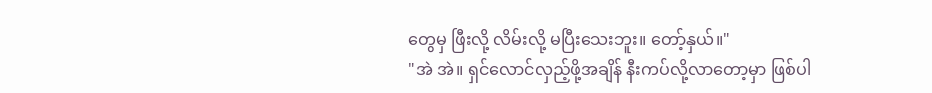တွေမှ ဖြီးလို့ လိမ်းလို့ မပြီးသေးဘူး။ တော့်နှယ်။"
"အဲ အဲ။ ရှင်လောင်လှည့်ဖို့အချိန် နီးကပ်လို့လာတော့မှာ ဖြစ်ပါ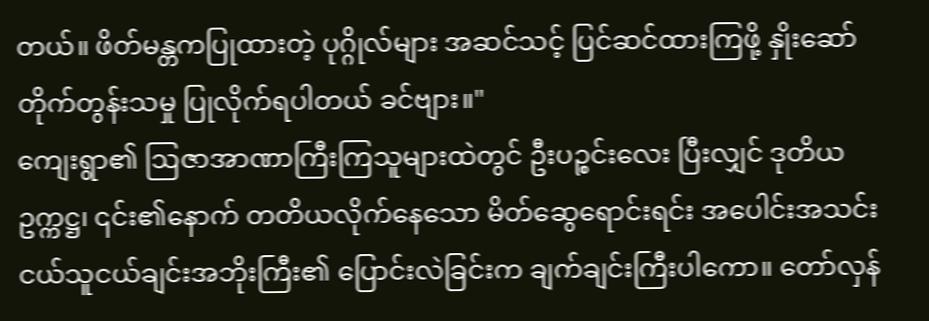တယ်။ ဖိတ်မန္တကပြုထားတဲ့ ပုဂ္ဂိုလ်များ အဆင်သင့် ပြင်ဆင်ထားကြဖို့ နှိုးဆော်တိုက်တွန်းသမှု ပြုလိုက်ရပါတယ် ခင်ဗျား။"
ကျေးရွာ၏ ဩဇာအာဏာကြီးကြသူများထဲတွင် ဦးပဉ္စင်းလေး ပြီးလျှင် ဒုတိယဥက္ကဋ္ဌ၊ ၎င်း၏နောက် တတိယလိုက်နေသော မိတ်ဆွေရောင်းရင်း အပေါင်းအသင်း ငယ်သူငယ်ချင်းအဘိုးကြီး၏ ပြောင်းလဲခြင်းက ချက်ချင်းကြီးပါကော။ တော်လှန်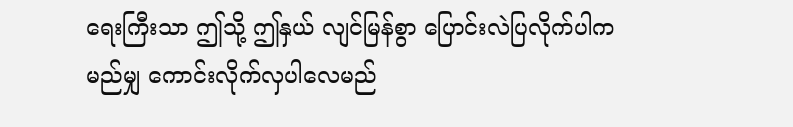ရေးကြီးသာ ဤသို့ ဤနှယ် လျင်မြန်စွာ ပြောင်းလဲပြလိုက်ပါက မည်မျှ ကောင်းလိုက်လှပါလေမည်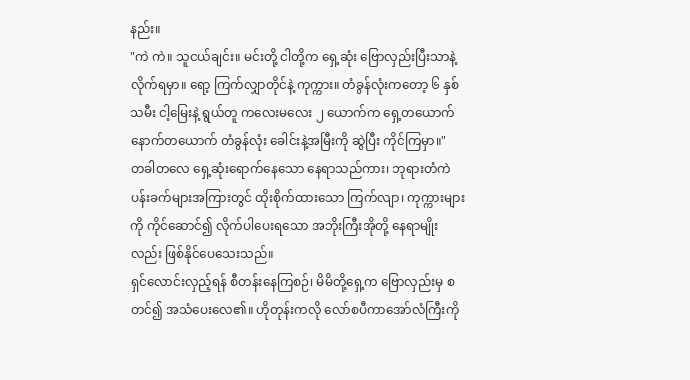နည်း။
"ကဲ ကဲ။ သူငယ်ချင်း။ မင်းတို့ ငါတို့က ရှေ့ဆုံး ဗြောလှည်းပြီးသာနဲ့ လိုက်ရမှာ။ ရော့ ကြက်လျှာတိုင်နဲ့ ကုက္ကား။ တံခွန်လုံးကတော့ ၆ နှစ်သမီး ငါ့မြေးနဲ့ ရွယ်တူ ကလေးမလေး ၂ ယောက်က ရှေ့တယောက် နောက်တယောက် တံခွန်လုံး ခေါင်းနဲ့အမြီးကို ဆွဲပြီး ကိုင်ကြမှာ။"
တခါတလေ ရှေ့ဆုံးရောက်နေသော နေရာသည်ကား၊ ဘုရားတံကဲ ပန်းခက်များအကြားတွင် ထိုးစိုက်ထားသော ကြက်လျာ၊ ကုက္ကားများကို ကိုင်ဆောင်၍ လိုက်ပါပေးရသော အဘိုးကြီးအိုတို့ နေရာမျိုးလည်း ဖြစ်နိုင်ပေသေးသည်။
ရှင်လောင်းလှည့်ရန် စီတန်းနေကြစဉ်၊ မိမိတို့ရှေ့က ဗြောလှည်းမှ စတင်၍ အသံပေးလေ၏။ ဟိုတုန်းကလို လော်စပီကာအော်လံကြီးကို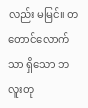လည်း မမြင်။ တတောင်လောက်သာ ရှိသော ဘလူးတု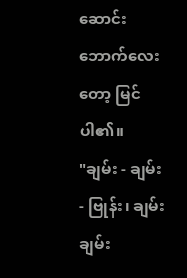ဆောင်းဘောက်လေးတော့ မြင်ပါ၏။
"ချမ်း - ချမ်း - ဗြုန်း၊ ချမ်းချမ်း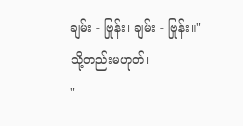ချမ်း - ဗြုန်း၊ ချမ်း - ဗြုန်း။"
သို့တည်းမဟုတ်၊
"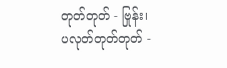တုတ်တုတ် - ဗြုန်း၊ ပလုတ်တုတ်တုတ် -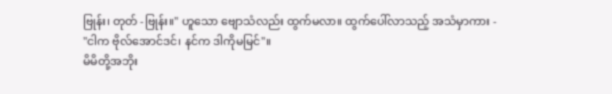ဗြုန်း၊ တုတ် -ဗြုန်း။" ဟူသော ဗျောသံလည်း ထွက်မလာ။ ထွက်ပေါ်လာသည့် အသံမှာကား -
"ငါက ဗိုလ်အောင်ဒင်၊ နင်က ဒါကိုမမြင်"။
မိမိတို့အဘိုး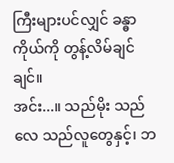ကြီးများပင်လျှင် ခန္ဓာကိုယ်ကို တွန့်လိမ်ချင်ချင်။
အင်း...။ သည်မိုး သည်လေ သည်လူတွေနှင့်၊ ဘ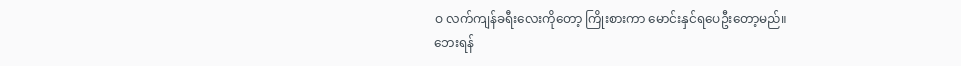ဝ လက်ကျန်ခရီးလေးကိုတော့ ကြိုးစားကာ မောင်းနှင်ရပေဦးတော့မည်။
ဘေးရန်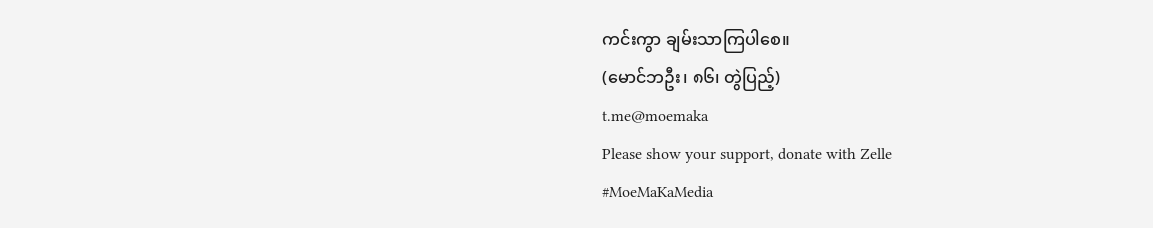ကင်းကွာ ချမ်းသာကြပါစေ။
(မောင်ဘဦး၊ ၈၆၊ တွဲပြည့်)
t.me@moemaka
Please show your support, donate with Zelle
#MoeMaKaMedia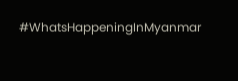#WhatsHappeningInMyanmar